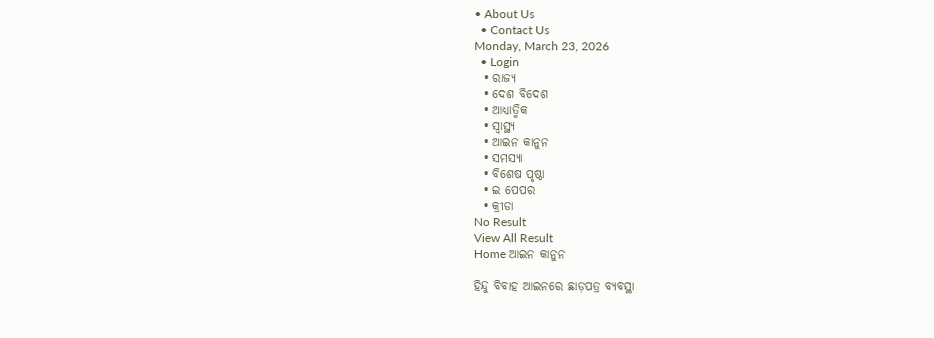• About Us
  • Contact Us
Monday, March 23, 2026
  • Login
  • ରାଜ୍ୟ
  • ଦେଶ ବିଦେଶ
  • ଆଧ୍ୟାତ୍ମିକ
  • ସ୍ୱାସ୍ଥ୍ୟ
  • ଆଇନ କାନୁନ
  • ସମସ୍ୟା
  • ବିଶେଷ ପୃଷ୍ଠା
  • ଇ ପେପର
  • କ୍ରୀଡା
No Result
View All Result
Home ଆଇନ କାନୁନ

ହିନ୍ଦୁ ବିବାହ ଆଇନରେ ଛାଡ଼ପତ୍ର ବ୍ୟବସ୍ଥା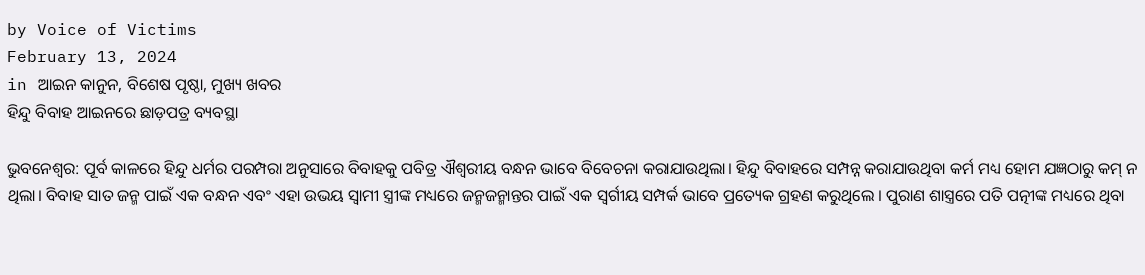by Voice of Victims
February 13, 2024
in ଆଇନ କାନୁନ, ବିଶେଷ ପୃଷ୍ଠା, ମୁଖ୍ୟ ଖବର
ହିନ୍ଦୁ ବିବାହ ଆଇନରେ ଛାଡ଼ପତ୍ର ବ୍ୟବସ୍ଥା

ଭୁବନେଶ୍ବର: ପୂର୍ବ କାଳରେ ହିନ୍ଦୁ ଧର୍ମର ପରମ୍ପରା ଅନୁସାରେ ବିବାହକୁ ପବିତ୍ର ଐଶ୍ୱରୀୟ ବନ୍ଧନ ଭାବେ ବିବେଚନା କରାଯାଉଥିଲା। ହିନ୍ଦୁ ବିବାହରେ ସମ୍ପନ୍ନ କରାଯାଉଥିବା କର୍ମ ମଧ୍ୟ ହୋମ ଯଜ୍ଞଠାରୁ କମ୍ ନ ଥିଲା। ବିବାହ ସାତ ଜନ୍ମ ପାଇଁ ଏକ ବନ୍ଧନ ଏବଂ ଏହା ଉଭୟ ସ୍ୱାମୀ ସ୍ତ୍ରୀଙ୍କ ମଧ୍ୟରେ ଜନ୍ମଜନ୍ମାନ୍ତର ପାଇଁ ଏକ ସ୍ୱର୍ଗୀୟ ସମ୍ପର୍କ ଭାବେ ପ୍ରତ୍ୟେକ ଗ୍ରହଣ କରୁଥିଲେ । ପୁରାଣ ଶାସ୍ତ୍ରରେ ପତି ପତ୍ନୀଙ୍କ ମଧ୍ୟରେ ଥିବା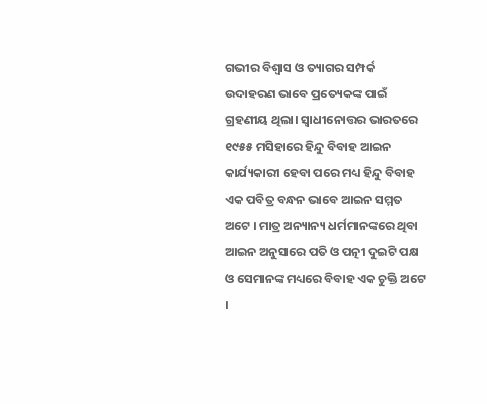ଗଭୀର ବିଶ୍ୱାସ ଓ ତ୍ୟାଗର ସମ୍ପର୍କ ଉଦାହରଣ ଭାବେ ପ୍ରତ୍ୟେକଙ୍କ ପାଇଁ ଗ୍ରହଣୀୟ ଥିଲା। ସ୍ୱାଧୀନୋତ୍ତର ଭାରତରେ ୧୯୫୫ ମସିହାରେ ହିନ୍ଦୁ ବିବାହ ଆଇନ କାର୍ଯ୍ୟକାରୀ ହେବା ପରେ ମଧ୍ୟ ହିନ୍ଦୁ ବିବାହ ଏକ ପବିତ୍ର ବନ୍ଧନ ଭାବେ ଆଇନ ସମ୍ମତ ଅଟେ । ମାତ୍ର ଅନ୍ୟାନ୍ୟ ଧର୍ମମାନଙ୍କରେ ଥିବା ଆଇନ ଅନୁସାରେ ପତି ଓ ପତ୍ନୀ ଦୁଇଟି ପକ୍ଷ ଓ ସେମାନଙ୍କ ମଧ୍ୟରେ ବିବାହ ଏକ ଚୁକ୍ତି ଅଟେ ।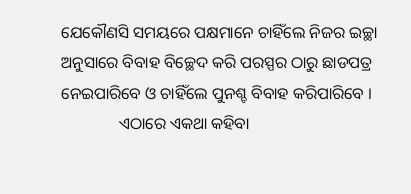ଯେକୌଣସି ସମୟରେ ପକ୍ଷମାନେ ଚାହିଁଲେ ନିଜର ଇଚ୍ଛା ଅନୁସାରେ ବିବାହ ବିଚ୍ଛେଦ କରି ପରସ୍ପର ଠାରୁ ଛାଡପତ୍ର ନେଇପାରିବେ ଓ ଚାହିଁଲେ ପୁନଶ୍ଚ ବିବାହ କରିପାରିବେ ।
              ଏଠାରେ ଏକଥା କହିବା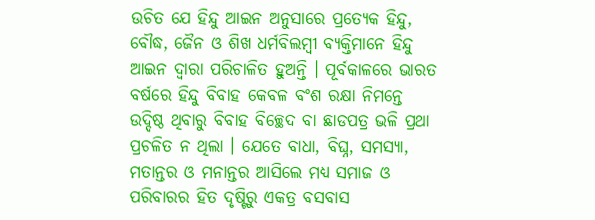ଉଚିତ ଯେ ହିନ୍ଦୁ ଆଇନ ଅନୁସାରେ ପ୍ରତ୍ୟେକ ହିନ୍ଦୁ, ବୌଦ୍ଧ, ଜୈନ ଓ ଶିଖ ଧର୍ମବିଲମ୍ବୀ ବ୍ୟକ୍ତିମାନେ ହିନ୍ଦୁ ଆଇନ ଦ୍ୱାରା ପରିଚାଳିତ ହୁଅନ୍ତି । ପୂର୍ବକାଳରେ ଭାରତ ବର୍ଷରେ ହିନ୍ଦୁ ବିବାହ କେବଳ ବଂଶ ରକ୍ଷା ନିମନ୍ତେ ଉଦ୍ଦିଷ୍ଠ ଥିବାରୁ ବିବାହ ବିଚ୍ଛେଦ ବା ଛାଡପତ୍ର ଭଳି ପ୍ରଥା ପ୍ରଚଳିତ ନ ଥିଲା । ଯେତେ ବାଧା, ବିଘ୍ନ, ସମସ୍ୟା, ମତାନ୍ତର ଓ ମନାନ୍ତର ଆସିଲେ ମଧ୍ୟ ସମାଜ ଓ ପରିବାରର ହିତ ଦୃଷ୍ଟିରୁ ଏକତ୍ର ବସବାସ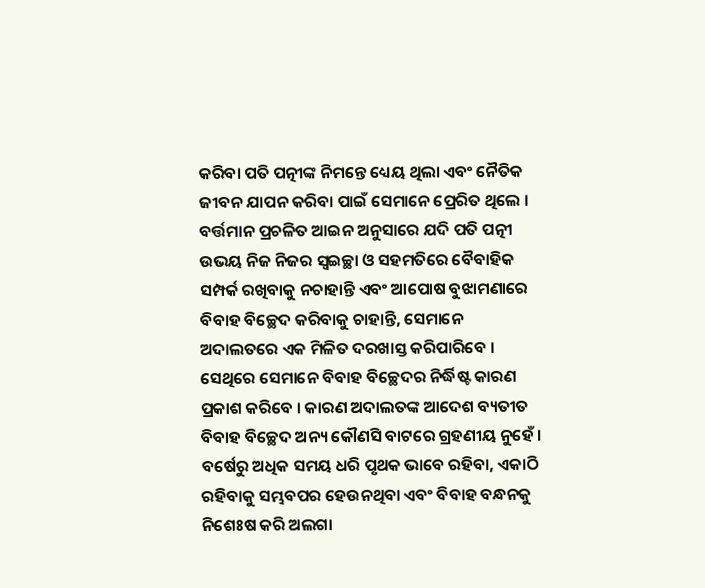କରିବା ପତି ପତ୍ନୀଙ୍କ ନିମନ୍ତେ ଧ୍ୟେୟ ଥିଲା ଏବଂ ନୈତିକ ଜୀବନ ଯାପନ କରିବା ପାଇଁ ସେମାନେ ପ୍ରେରିତ ଥିଲେ । ବର୍ତ୍ତମାନ ପ୍ରଚଳିତ ଆଇନ ଅନୁସାରେ ଯଦି ପତି ପତ୍ନୀ ଉଭୟ ନିଜ ନିଜର ସ୍ୱଇଚ୍ଛା ଓ ସହମତିରେ ବୈବାହିକ ସମ୍ପର୍କ ରଖିବାକୁ ନଚାହାନ୍ତି ଏବଂ ଆପୋଷ ବୁଝାମଣାରେ ବିବାହ ବିଚ୍ଛେଦ କରିବାକୁ ଚାହାନ୍ତି, ସେମାନେ ଅଦାଲତରେ ଏକ ମିଳିତ ଦରଖାସ୍ତ କରିପାରିବେ । ସେଥିରେ ସେମାନେ ବିବାହ ବିଚ୍ଛେଦର ନିର୍ଦ୍ଧିଷ୍ଟ କାରଣ ପ୍ରକାଶ କରିବେ । କାରଣ ଅଦାଲତଙ୍କ ଆଦେଶ ବ୍ୟତୀତ ବିବାହ ବିଚ୍ଛେଦ ଅନ୍ୟ କୌଣସି ବାଟରେ ଗ୍ରହଣୀୟ ନୁହେଁ । ବର୍ଷେରୁ ଅଧିକ ସମୟ ଧରି ପୃଥକ ଭାବେ ରହିବା, ଏକାଠି ରହିବାକୁ ସମ୍ଭବପର ହେଉନଥିବା ଏବଂ ବିବାହ ବନ୍ଧନକୁ ନିଶେଃଷ କରି ଅଲଗା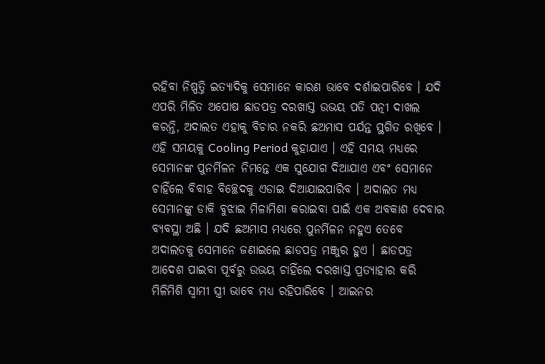ରହିବା ନିଷ୍ପତ୍ତି ଇତ୍ୟାଦିକୁ ସେମାନେ କାରଣ ଭାବେ ଦର୍ଶାଇପାରିବେ । ଯଦି ଏପରି ମିଳିତ ଅପୋଷ ଛାଡପତ୍ର ଦରଖାସ୍ତ ଉଭୟ ପତି ପତ୍ନୀ ଦାଖଲ କରନ୍ତି, ଅଦାଲତ ଏହାକୁ ବିଚାର ନକରି ଛଅମାସ ପର୍ଯନ୍ତ ସ୍ଥଗିତ ରଖିବେ । ଏହି ସମୟକୁ Cooling Period କୁହାଯାଏ । ଏହି ସମୟ ମଧ୍ୟରେ ସେମାନଙ୍କ ପୁନର୍ମିଳନ ନିମନ୍ତେ ଏକ ସୁଯୋଗ ଦିଆଯାଏ ଏବଂ ସେମାନେ ଚାହିଁଲେ ବିବାହ ବିଚ୍ଛେଦକୁ ଏଡାଇ ଦିଆଯାଇପାରିବ । ଅଦାଲତ ମଧ୍ୟ ସେମାନଙ୍କୁ ଡାକି ବୁଝାଇ ମିଳାମିଶା କରାଇବା ପାଇଁ ଏକ ଅବକାଶ ଦେବାର ବ୍ୟବସ୍ଥା ଅଛି । ଯଦି ଛଅମାସ ମଧ୍ୟରେ ପୁନର୍ମିଳନ ନହୁଏ ତେବେ ଅଦାଲତକୁ ସେମାନେ ଜଣାଇଲେ ଛାଡପତ୍ର ମଞ୍ଜୁର ହୁଏ । ଛାଡପତ୍ର ଆଦେଶ ପାଇବା ପୂର୍ବରୁ ଉଭୟ ଚାହିଁଲେ ଦରଖାସ୍ତ ପ୍ରତ୍ୟାହାର କରି ମିଳିମିଶି ସ୍ୱାମୀ ସ୍ତ୍ରୀ ଭାବେ ମଧ୍ୟ ରହିପାରିବେ । ଆଇନର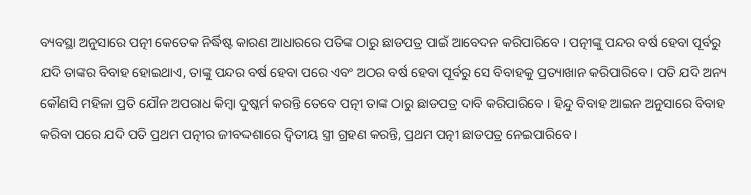ବ୍ୟବସ୍ଥା ଅନୁସାରେ ପତ୍ନୀ କେତେକ ନିର୍ଦ୍ଧିଷ୍ଟ କାରଣ ଆଧାରରେ ପତିଙ୍କ ଠାରୁ ଛାଡପତ୍ର ପାଇଁ ଆବେଦନ କରିପାରିବେ । ପତ୍ନୀଙ୍କୁ ପନ୍ଦର ବର୍ଷ ହେବା ପୂର୍ବରୁ ଯଦି ତାଙ୍କର ବିବାହ ହୋଇଥାଏ, ତାଙ୍କୁ ପନ୍ଦର ବର୍ଷ ହେବା ପରେ ଏବଂ ଅଠର ବର୍ଷ ହେବା ପୂର୍ବରୁ ସେ ବିବାହକୁ ପ୍ରତ୍ୟାଖାନ କରିପାରିବେ । ପତି ଯଦି ଅନ୍ୟ କୌଣସି ମହିଳା ପ୍ରତି ଯୌନ ଅପରାଧ କିମ୍ବା ଦୁଷ୍କର୍ମ କରନ୍ତି ତେବେ ପତ୍ନୀ ତାଙ୍କ ଠାରୁ ଛାଡପତ୍ର ଦାବି କରିପାରିବେ । ହିନ୍ଦୁ ବିବାହ ଆଇନ ଅନୁସାରେ ବିବାହ କରିବା ପରେ ଯଦି ପତି ପ୍ରଥମ ପତ୍ନୀର ଜୀବଦ୍ଦଶାରେ ଦ୍ୱିତୀୟ ସ୍ତ୍ରୀ ଗ୍ରହଣ କରନ୍ତି, ପ୍ରଥମ ପତ୍ନୀ ଛାଡପତ୍ର ନେଇପାରିବେ ।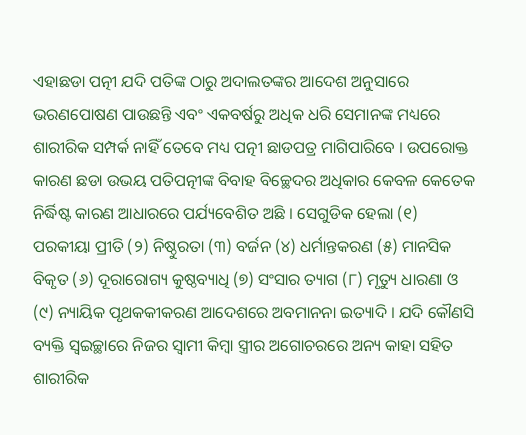ଏହାଛଡା ପତ୍ନୀ ଯଦି ପତିଙ୍କ ଠାରୁ ଅଦାଲତଙ୍କର ଆଦେଶ ଅନୁସାରେ ଭରଣପୋଷଣ ପାଉଛନ୍ତି ଏବଂ ଏକବର୍ଷରୁ ଅଧିକ ଧରି ସେମାନଙ୍କ ମଧ୍ୟରେ ଶାରୀରିକ ସମ୍ପର୍କ ନାହିଁ ତେବେ ମଧ୍ୟ ପତ୍ନୀ ଛାଡପତ୍ର ମାଗିପାରିବେ । ଉପରୋକ୍ତ କାରଣ ଛଡା ଉଭୟ ପତିପତ୍ନୀଙ୍କ ବିବାହ ବିଚ୍ଛେଦର ଅଧିକାର କେବଳ କେତେକ ନିର୍ଦ୍ଧିଷ୍ଟ କାରଣ ଆଧାରରେ ପର୍ଯ୍ୟବେଶିତ ଅଛି । ସେଗୁଡିକ ହେଲା (୧) ପରକୀୟା ପ୍ରୀତି (୨) ନିଷ୍ଠୁରତା (୩) ବର୍ଜନ (୪) ଧର୍ମାନ୍ତକରଣ (୫) ମାନସିକ ବିକୃତ (୬) ଦୂରାରୋଗ୍ୟ କୁଷ୍ଠବ୍ୟାଧି (୭) ସଂସାର ତ୍ୟାଗ (୮) ମୃତ୍ୟୁ ଧାରଣା ଓ (୯) ନ୍ୟାୟିକ ପୃଥକକୀକରଣ ଆଦେଶରେ ଅବମାନନା ଇତ୍ୟାଦି । ଯଦି କୌଣସି ବ୍ୟକ୍ତି ସ୍ୱଇଚ୍ଛାରେ ନିଜର ସ୍ୱାମୀ କିମ୍ବା ସ୍ତ୍ରୀର ଅଗୋଚରରେ ଅନ୍ୟ କାହା ସହିତ ଶାରୀରିକ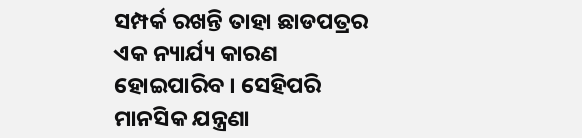ସମ୍ପର୍କ ରଖନ୍ତି ତାହା ଛାଡପତ୍ରର ଏକ ନ୍ୟାର୍ଯ୍ୟ କାରଣ ହୋଇପାରିବ । ସେହିପରି ମାନସିକ ଯନ୍ତ୍ରଣା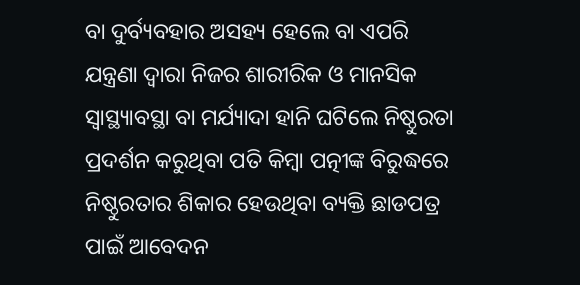ବା ଦୁର୍ବ୍ୟବହାର ଅସହ୍ୟ ହେଲେ ବା ଏପରି ଯନ୍ତ୍ରଣା ଦ୍ୱାରା ନିଜର ଶାରୀରିକ ଓ ମାନସିକ ସ୍ୱାସ୍ଥ୍ୟାବସ୍ଥା ବା ମର୍ଯ୍ୟାଦା ହାନି ଘଟିଲେ ନିଷ୍ଠୁରତା ପ୍ରଦର୍ଶନ କରୁଥିବା ପତି କିମ୍ବା ପତ୍ନୀଙ୍କ ବିରୁଦ୍ଧରେ ନିଷ୍ଠୁରତାର ଶିକାର ହେଉଥିବା ବ୍ୟକ୍ତି ଛାଡପତ୍ର ପାଇଁ ଆବେଦନ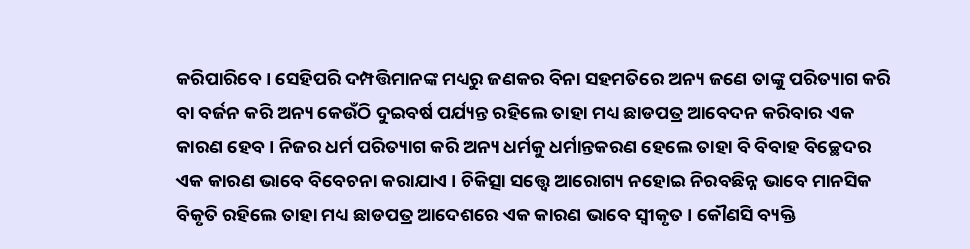କରିପାରିବେ । ସେହିପରି ଦମ୍ପତ୍ତିମାନଙ୍କ ମଧ୍ୟରୁ ଜଣକର ବିନା ସହମତିରେ ଅନ୍ୟ ଜଣେ ତାଙ୍କୁ ପରିତ୍ୟାଗ କରି ବା ବର୍ଜନ କରି ଅନ୍ୟ କେଉଁଠି ଦୁଇବର୍ଷ ପର୍ଯ୍ୟନ୍ତ ରହିଲେ ତାହା ମଧ୍ୟ ଛାଡପତ୍ର ଆବେଦନ କରିବାର ଏକ କାରଣ ହେବ । ନିଜର ଧର୍ମ ପରିତ୍ୟାଗ କରି ଅନ୍ୟ ଧର୍ମକୁ ଧର୍ମାନ୍ତକରଣ ହେଲେ ତାହା ବି ବିବାହ ବିଚ୍ଛେଦର ଏକ କାରଣ ଭାବେ ବିବେଚନା କରାଯାଏ । ଚିକିତ୍ସା ସତ୍ତ୍ୱେ ଆରୋଗ୍ୟ ନହୋଇ ନିରବଛିନ୍ନ ଭାବେ ମାନସିକ ବିକୃତି ରହିଲେ ତାହା ମଧ୍ୟ ଛାଡପତ୍ର ଆଦେଶରେ ଏକ କାରଣ ଭାବେ ସ୍ୱୀକୃତ । କୌଣସି ବ୍ୟକ୍ତି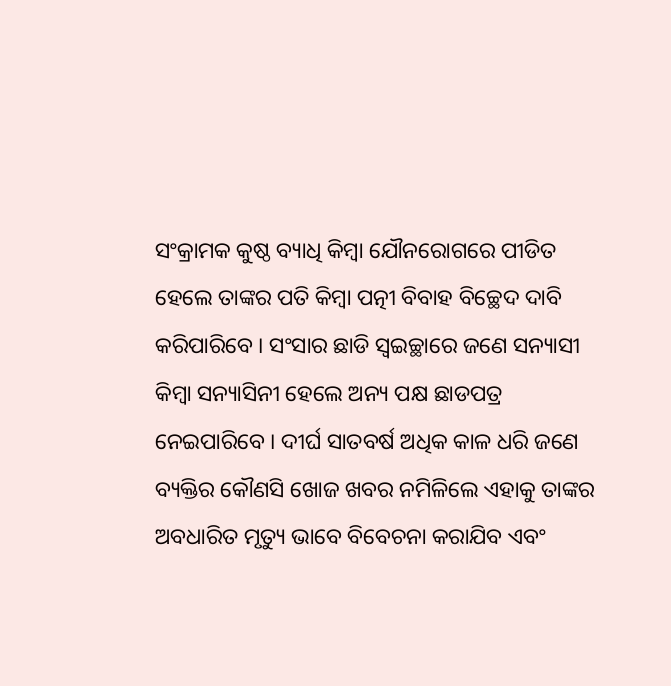ସଂକ୍ରାମକ କୁଷ୍ଠ ବ୍ୟାଧି କିମ୍ବା ଯୌନରୋଗରେ ପୀଡିତ ହେଲେ ତାଙ୍କର ପତି କିମ୍ବା ପତ୍ନୀ ବିବାହ ବିଚ୍ଛେଦ ଦାବି କରିପାରିବେ । ସଂସାର ଛାଡି ସ୍ୱଇଚ୍ଛାରେ ଜଣେ ସନ୍ୟାସୀ କିମ୍ବା ସନ୍ୟାସିନୀ ହେଲେ ଅନ୍ୟ ପକ୍ଷ ଛାଡପତ୍ର ନେଇପାରିବେ । ଦୀର୍ଘ ସାତବର୍ଷ ଅଧିକ କାଳ ଧରି ଜଣେ ବ୍ୟକ୍ତିର କୌଣସି ଖୋଜ ଖବର ନମିଳିଲେ ଏହାକୁ ତାଙ୍କର ଅବଧାରିତ ମୃତ୍ୟୁ ଭାବେ ବିବେଚନା କରାଯିବ ଏବଂ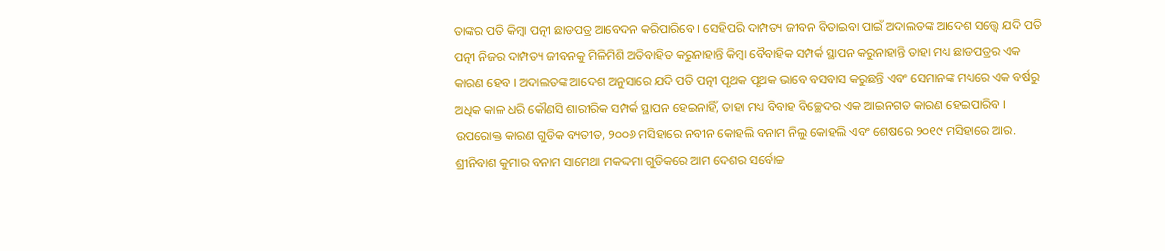ତାଙ୍କର ପତି କିମ୍ବା ପତ୍ନୀ ଛାଡପତ୍ର ଆବେଦନ କରିପାରିବେ । ସେହିପରି ଦାମ୍ପତ୍ୟ ଜୀବନ ବିତାଇବା ପାଇଁ ଅଦାଲତଙ୍କ ଆଦେଶ ସତ୍ତ୍ୱେ ଯଦି ପତି ପତ୍ନୀ ନିଜର ଦାମ୍ପତ୍ୟ ଜୀବନକୁ ମିଳିମିଶି ଅତିବାହିତ କରୁନାହାନ୍ତି କିମ୍ବା ବୈବାହିକ ସମ୍ପର୍କ ସ୍ଥାପନ କରୁନାହାନ୍ତି ତାହା ମଧ୍ୟ ଛାଡପତ୍ରର ଏକ କାରଣ ହେବ । ଅଦାଲତଙ୍କ ଆଦେଶ ଅନୁସାରେ ଯଦି ପତି ପତ୍ନୀ ପୃଥକ ପୃଥକ ଭାବେ ବସବାସ କରୁଛନ୍ତି ଏବଂ ସେମାନଙ୍କ ମଧ୍ୟରେ ଏକ ବର୍ଷରୁ ଅଧିକ କାଳ ଧରି କୌଣସି ଶାରୀରିକ ସମ୍ପର୍କ ସ୍ଥାପନ ହେଇନାହିଁ, ତାହା ମଧ୍ୟ ବିବାହ ବିଚ୍ଛେଦର ଏକ ଆଇନଗତ କାରଣ ହେଇପାରିବ । ଉପରୋକ୍ତ କାରଣ ଗୁଡିକ ବ୍ୟତୀତ, ୨୦୦୬ ମସିହାରେ ନବୀନ କୋହଲି ବନାମ ନିଲୁ କୋହଲି ଏବଂ ଶେଷରେ ୨୦୧୯ ମସିହାରେ ଆର. ଶ୍ରୀନିବାଶ କୁମାର ବନାମ ସାମେଥା ମକଦ୍ଦମା ଗୁଡିକରେ ଆମ ଦେଶର ସର୍ବୋଚ୍ଚ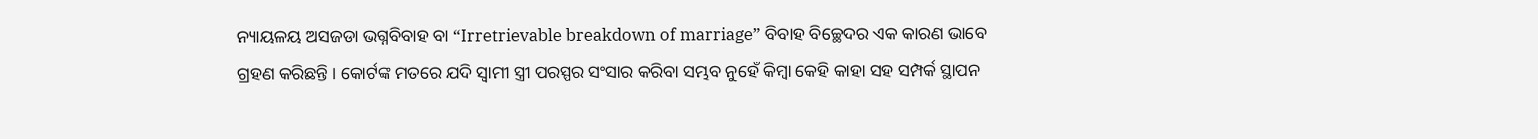ନ୍ୟାୟଳୟ ଅସଜଡା ଭଗ୍ନବିବାହ ବା “Irretrievable breakdown of marriage” ବିବାହ ବିଚ୍ଛେଦର ଏକ କାରଣ ଭାବେ ଗ୍ରହଣ କରିଛନ୍ତି । କୋର୍ଟଙ୍କ ମତରେ ଯଦି ସ୍ୱାମୀ ସ୍ତ୍ରୀ ପରସ୍ପର ସଂସାର କରିବା ସମ୍ଭବ ନୁହେଁ କିମ୍ବା କେହି କାହା ସହ ସମ୍ପର୍କ ସ୍ଥାପନ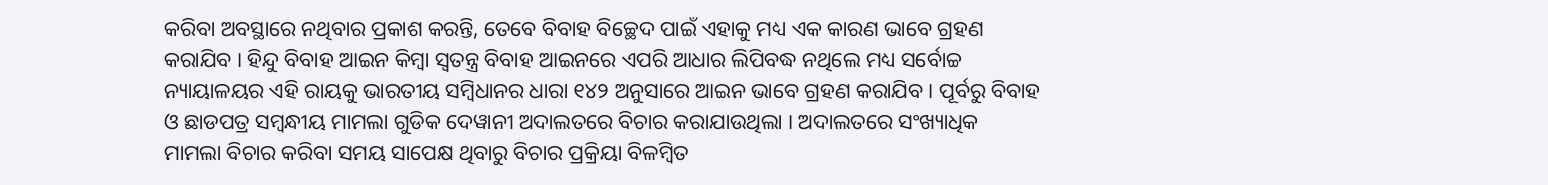କରିବା ଅବସ୍ଥାରେ ନଥିବାର ପ୍ରକାଶ କରନ୍ତି, ତେବେ ବିବାହ ବିଚ୍ଛେଦ ପାଇଁ ଏହାକୁ ମଧ୍ୟ ଏକ କାରଣ ଭାବେ ଗ୍ରହଣ କରାଯିବ । ହିନ୍ଦୁ ବିବାହ ଆଇନ କିମ୍ବା ସ୍ୱତନ୍ତ୍ର ବିବାହ ଆଇନରେ ଏପରି ଆଧାର ଲିପିବଦ୍ଧ ନଥିଲେ ମଧ୍ୟ ସର୍ବୋଚ୍ଚ ନ୍ୟାୟାଳୟର ଏହି ରାୟକୁ ଭାରତୀୟ ସମ୍ବିଧାନର ଧାରା ୧୪୨ ଅନୁସାରେ ଆଇନ ଭାବେ ଗ୍ରହଣ କରାଯିବ । ପୂର୍ବରୁ ବିବାହ ଓ ଛାଡପତ୍ର ସମ୍ବନ୍ଧୀୟ ମାମଲା ଗୁଡିକ ଦେୱାନୀ ଅଦାଲତରେ ବିଚାର କରାଯାଉଥିଲା । ଅଦାଲତରେ ସଂଖ୍ୟାଧିକ ମାମଲା ବିଚାର କରିବା ସମୟ ସାପେକ୍ଷ ଥିବାରୁ ବିଚାର ପ୍ରକ୍ରିୟା ବିଳମ୍ବିତ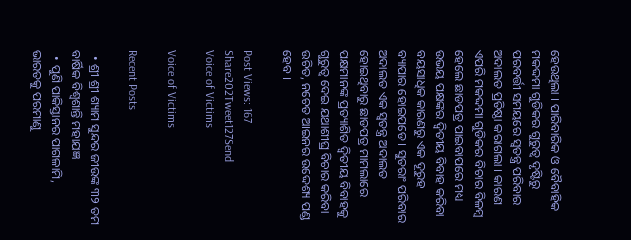ହେଉଥିଲା । ପାରିବାରିକ ଓ ବୈବାହିକ ମକଦ୍ଦମା ଗୁଡିକର ଗୁରୁତ୍ୱ ଦୃଷ୍ଟିରୁ ପରବର୍ତ୍ତୀ ସମୟରେ ସ୍ୱତନ୍ତ୍ର ପରିବାର ଅଦାଲତ ପ୍ରତିଷ୍ଠା କରାଗଲା । କାରଣ ଏପରି ମକଦ୍ଦମା ଗୁଡିକର ବିଚାର ବିଳମ୍ବ ହେଲେ ଛାଡପତ୍ର ପାଇବାପରେ ମଧ୍ୟ ଉଭୟ ପକ୍ଷଙ୍କର ଦ୍ୱିତୀୟ ବିବାହ କରିବା ବୟସାଧିକ କାରଣରୁ ଏକ ଦୂରୁହ ବ୍ୟାପାର ହୋଇପଡେ । ସୁତରାଂ ପରିବାର ଅଦାଲତ ଏକ ସ୍ୱତନ୍ତ୍ର ଅଦାଲତ ହୋଇଥିବାରୁ ଛାଡପତ୍ର ମାମଲାରେ ପକ୍ଷମାନଙ୍କ ପ୍ରତ୍ୟାଶିତ ଦ୍ୱିତୀୟ ବିବାହକୁ ଗୁରୁତ୍ୱ ଦେଇ ଯଥାଶୀଘ୍ର ବିଚାର କରିବା ଉଚିତ, ନଚେତ ଆଇନର ଉଦ୍ଦେଶ୍ୟ ପଣ୍ଡ ହେବ ।

Post Views: 167
Share202Tweet127Send
Voice of Victims

Voice of Victims

Recent Posts

  • ଶ୍ରୀ ଶ୍ରୀ ଶ୍ୟାମ ସୁନ୍ଦର ଜୀଉଙ୍କ ୩୨ ତମ ବାର୍ଷିକ ବିଶ୍ଵଶାନ୍ତି ମହାଯଜ୍ଞ
  • ପୁଣି ପାକିସ୍ତାନର ପାଗଳାମି, ଭାରତକୁ ପରମାଣୁ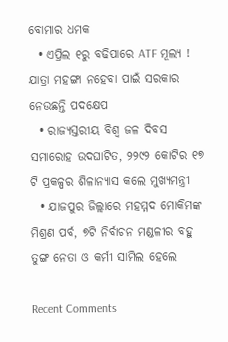ବୋମାର ଧମକ
  • ଏପ୍ରିଲ ୧ରୁ ବଢିପାରେ ATF ମୂଲ୍ୟ ! ଯାତ୍ରା ମହଙ୍ଗା ନହେବା ପାଇଁ ସରକାର ନେଉଛନ୍ତି ପଦକ୍ଷେପ
  • ରାଜ୍ୟସ୍ତରୀୟ ବିଶ୍ୱ ଜଳ ଦିବସ ସମାରୋହ ଉଦଘାଟିତ, ୨୨୯୨ କୋଟିର ୧୭ ଟି ପ୍ରକଳ୍ପର ଶିଳାନ୍ୟାସ କଲେ ମୁଖ୍ୟମନ୍ତ୍ରୀ
  • ଯାଜପୁର ଜିଲ୍ଲାରେ ମହମ୍ମଦ ମୋକିମଙ୍କ ମିଶ୍ରଣ ପର୍ବ, ୭ଟି ନିର୍ବାଚନ ମଣ୍ଡଳୀର ବହୁ ତୁଙ୍ଗ ନେତା ଓ କର୍ମୀ ସାମିଲ ହେଲେ

Recent Comments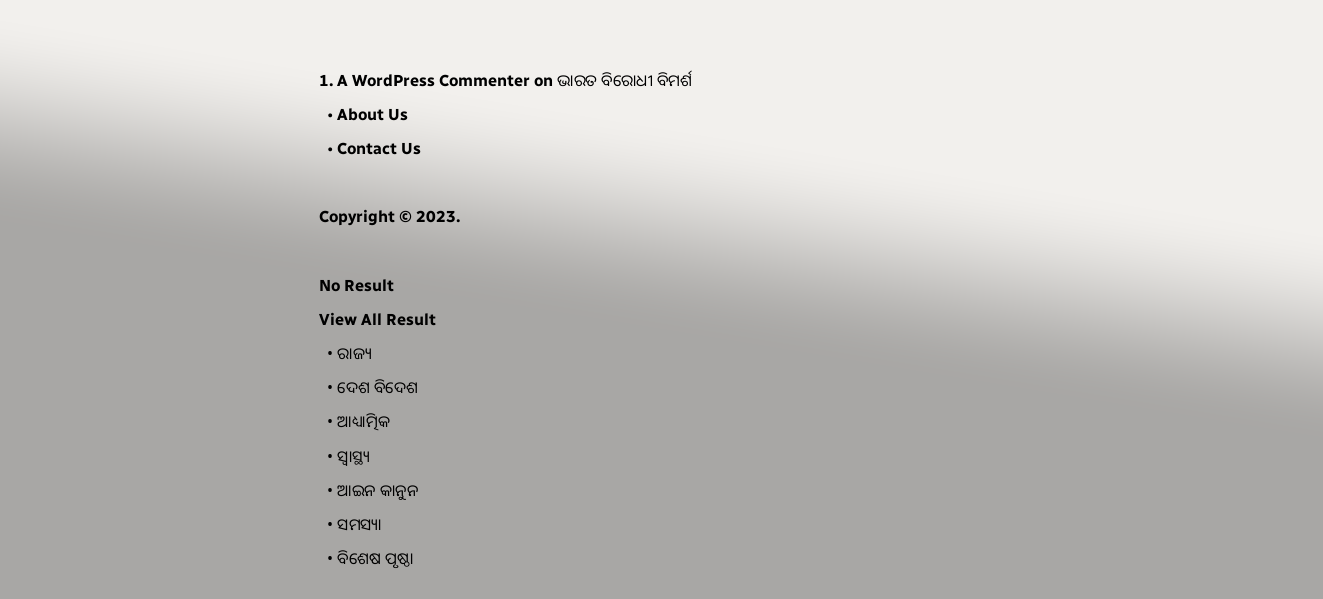1. A WordPress Commenter on ଭାରତ ବିରୋଧୀ ବିମର୍ଶ
  • About Us
  • Contact Us

Copyright © 2023.

No Result
View All Result
  • ରାଜ୍ୟ
  • ଦେଶ ବିଦେଶ
  • ଆଧ୍ୟାତ୍ମିକ
  • ସ୍ୱାସ୍ଥ୍ୟ
  • ଆଇନ କାନୁନ
  • ସମସ୍ୟା
  • ବିଶେଷ ପୃଷ୍ଠା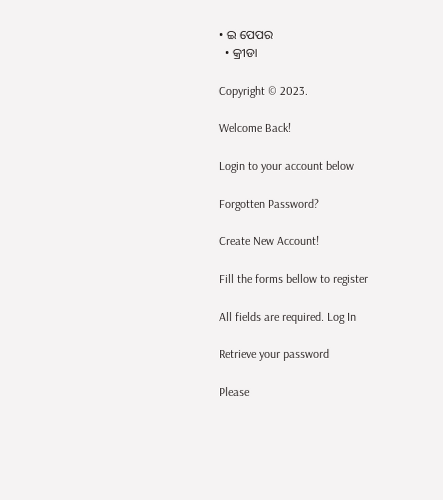• ଇ ପେପର
  • କ୍ରୀଡା

Copyright © 2023.

Welcome Back!

Login to your account below

Forgotten Password?

Create New Account!

Fill the forms bellow to register

All fields are required. Log In

Retrieve your password

Please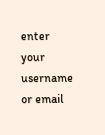enter your username or email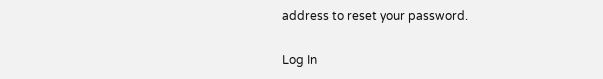address to reset your password.

Log In